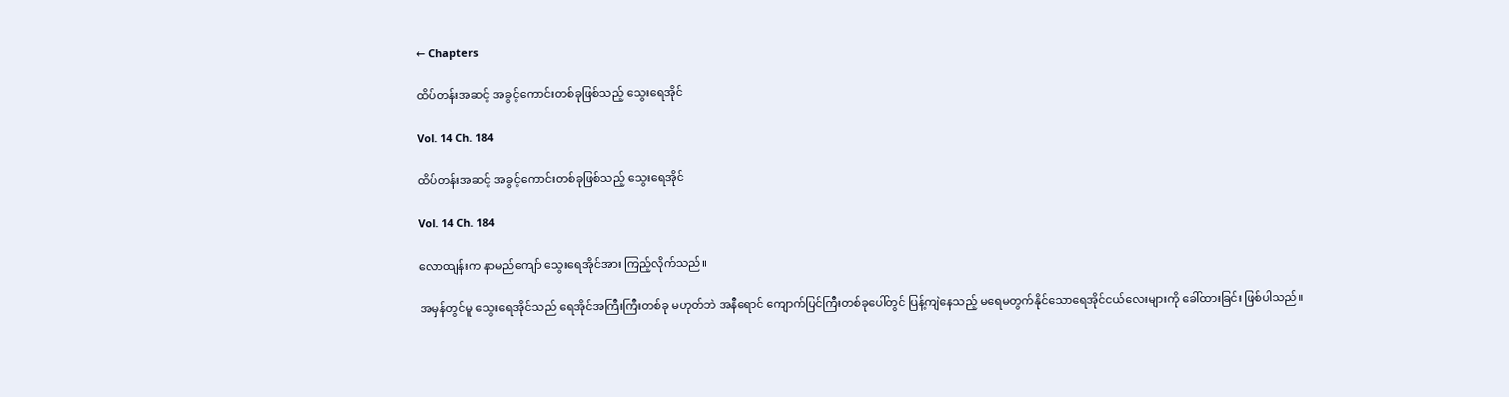← Chapters

ထိပ်တန်းအဆင့် အခွင့်ကောင်းတစ်ခုဖြစ်သည့် သွေးရေအိုင်

Vol. 14 Ch. 184

ထိပ်တန်းအဆင့် အခွင့်ကောင်းတစ်ခုဖြစ်သည့် သွေးရေအိုင်

Vol. 14 Ch. 184

လောထျန်းက နာမည်ကျော် သွေးရေအိုင်အား ကြည့်လိုက်သည်။

အမှန်တွင်မူ သွေးရေအိုင်သည် ရေအိုင်အကြီးကြီးတစ်ခု မဟုတ်ဘဲ အနီရောင် ကျောက်ပြင်ကြီးတစ်ခုပေါ်တွင် ပြန့်ကျဲနေသည့် မရေမတွက်နိုင်သောရေအိုင်ငယ်လေးများကို ခေါ်ထားခြင်း ဖြစ်ပါသည်။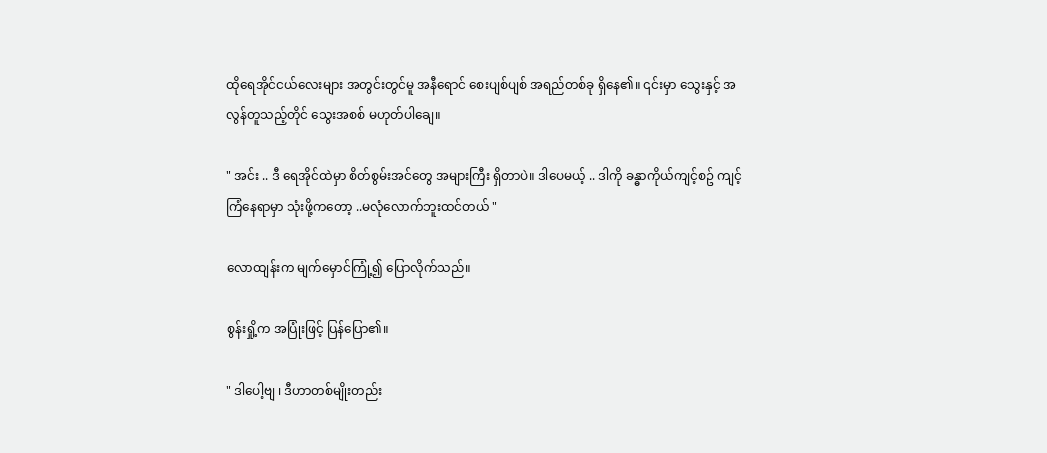ထိုရေအိုင်ငယ်လေးများ အတွင်းတွင်မူ အနီရောင် စေးပျစ်ပျစ် အရည်တစ်ခု ရှိနေ၏။ ၎င်းမှာ သွေးနှင့် အလွန်တူသည့်တိုင် သွေးအစစ် မဟုတ်ပါချေ။

" အင်း .. ဒီ ရေအိုင်ထဲမှာ စိတ်စွမ်းအင်တွေ အများကြီး ရှိတာပဲ။ ဒါပေမယ့် .. ဒါကို ခန္ဓာကိုယ်ကျင့်စဥ် ကျင့်ကြံနေရာမှာ သုံးဖို့ကတော့ ..မလုံလောက်ဘူးထင်တယ် "

လောထျန်းက မျက်မှောင်ကြုံ့၍ ပြောလိုက်သည်။

စွန်းရှို့က အပြုံးဖြင့် ပြန်ပြော၏။

" ဒါပေါ့ဗျ ၊ ဒီဟာတစ်မျိုးတည်း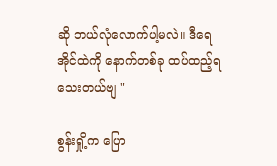ဆို ဘယ်လုံလောက်ပါ့မလဲ။ ဒီရေအိုင်ထဲကို နောက်တစ်ခု ထပ်ထည့်ရသေးတယ်ဗျ "

စွန်းရှို့က ပြော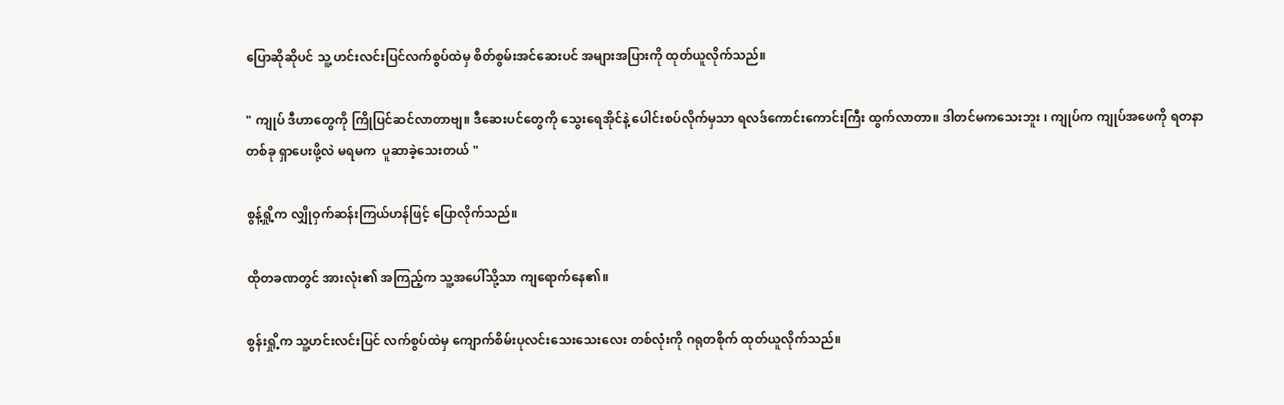ပြောဆိုဆိုပင် သူ့ ဟင်းလင်းပြင်လက်စွပ်ထဲမှ စိတ်စွမ်းအင်ဆေးပင် အများအပြားကို ထုတ်ယူလိုက်သည်။

" ကျုပ် ဒီဟာတွေကို ကြိုပြင်ဆင်လာတာဗျ။ ဒီဆေးပင်တွေကို သွေးရေအိုင်နဲ့ ပေါင်းစပ်လိုက်မှသာ ရလဒ်ကောင်းကောင်းကြီး ထွက်လာတာ။ ဒါတင်မကသေးဘူး ၊ ကျုပ်က ကျုပ်အဖေကို ရတနာတစ်ခု ရှာပေးဖို့လဲ မရမက  ပူဆာခဲ့သေးတယ် "

စွန့်ရှို့က လျှိုဝှက်ဆန်းကြယ်ဟန်ဖြင့် ပြောလိုက်သည်။

ထိုတခဏတွင် အားလုံး၏ အကြည့်က သူ့အပေါ်သို့သာ ကျရောက်နေ၏။

စွန်းရှို့က သူ့ဟင်းလင်းပြင် လက်စွပ်ထဲမှ ကျောက်စိမ်းပုလင်းသေးသေးလေး တစ်လုံးကို ဂရုတစိုက် ထုတ်ယူလိုက်သည်။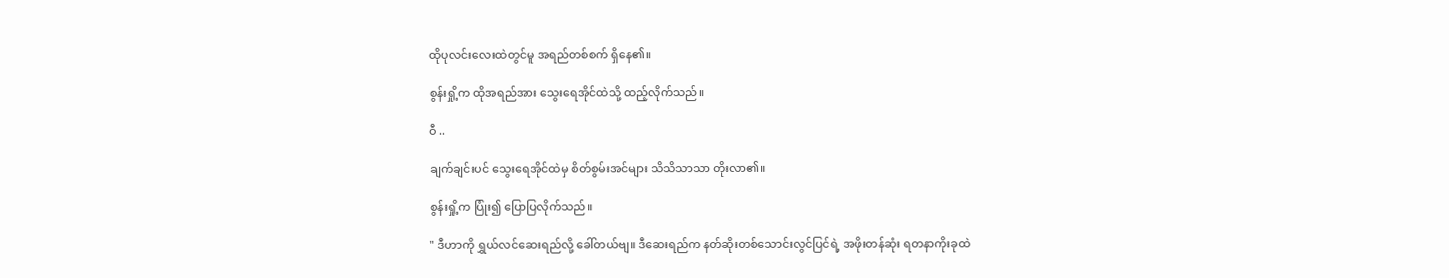ထိုပုလင်းလေးထဲတွင်မူ အရည်တစ်စက် ရှိနေ၏။

စွန်းရှို့က ထိုအရည်အား သွေးရေအိုင်ထဲသို့ ထည့်လိုက်သည်။

ဝီ ..

ချက်ချင်းပင် သွေးရေအိုင်ထဲမှ စိတ်စွမ်းအင်များ သိသိသာသာ တိုးလာ၏။

စွန်းရှို့က ပြုံး၍ ပြောပြလိုက်သည်။

" ဒီဟာကို ရွှယ်လင်ဆေးရည်လို့ ခေါ်တယ်ဗျ။ ဒီဆေးရည်က နတ်ဆိုးတစ်သောင်းလွင်ပြင်ရဲ့ အဖိုးတန်ဆုံး ရတနာကိုးခုထဲ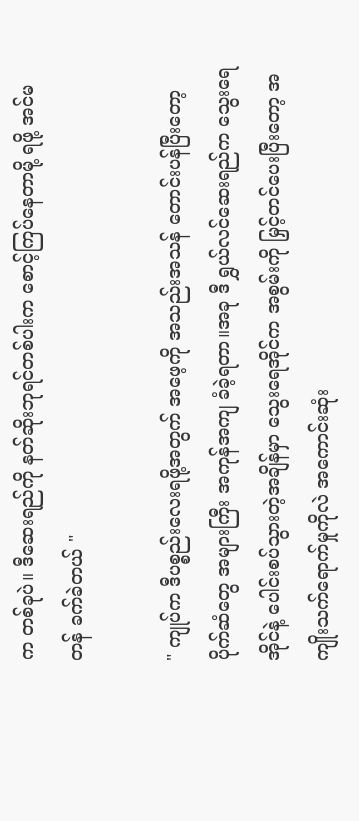က တစ်ခုပဲ။ ဒီဆေးရည်ကို နတ်ဆိုးဘုရင်တစ်ပါးက စောင့်ကြပ်နေတာမို့ ရဖို့ အင်မတန် ခက်ခဲတယ် "

" ကျုပ်က ဒီပစ္စည်းလေးရဖို့အတွက် အဖေ့ကို အသည်းအသန် တောင်းပန်ပြီးတော့ ပိုက်ဆံတွေ အများကြီး အကုန်အကျ ခံခဲ့ရတာ။အခု ဒီ ရွှယ်လင်ဆေးရည်က သွေးရေအိုင်နဲ့ ပေါင်းစပ်သွားတဲ့အချိန်မှာ သွေးရေအိုင်က အစွမ်းကို မြှင့်တင်ပေးပြီးတော့ အကျိုးသက်ရောက်မှုကိုလဲ အကောင်းဆုံး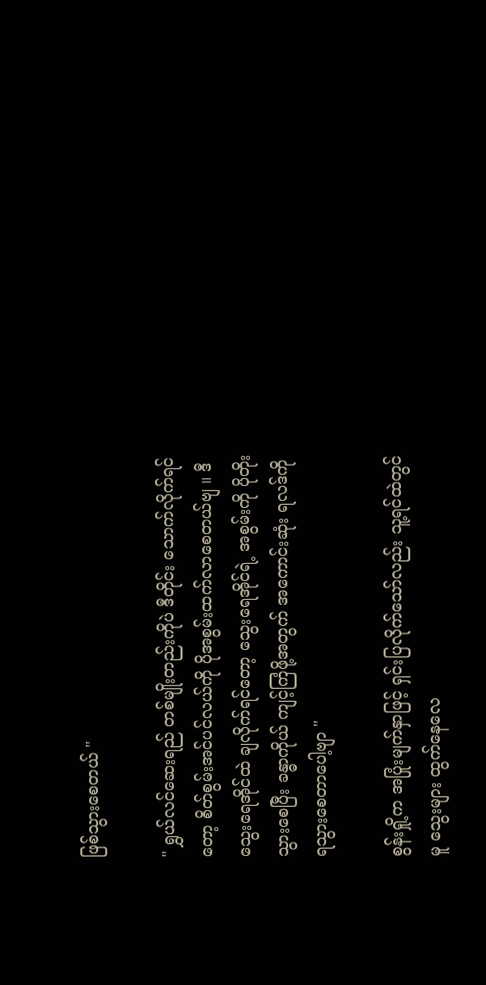ဖြစ်သွားစေတယ် "

" ရွှယ်လင်ဆေးရည် တစ်မျိုးတည်းကိုပဲ ဒီတိုင်း သောက်လိုက်ရင်တော့ စိတ်စွမ်းအင်ပင်လယ်ကို ပိုအစွမ်းထက်လာစေတယ်ဗျ ။ ဒီ သွေးရေအိုင်ထဲ ချလိုက်ရင်တော့ သွေးရေအိုင်ရဲ့ အစွမ်းကို ပိုတိုးသွားစေပြီး ခန္ဓာကိုယ် ကျင့်ကြံဖို့အတွက် အကောင်းဆုံး ရလဒ်ကို ရသွားစေတာပေါ့ဗျာ "

စွန်းရှို့က အပြုံးမျက်နှာဖြင့် ရှင်းပြလိုက်သော်လည်း သူ့ရင်ထဲတွင်မူ သွေးများ ထွက်နေလေ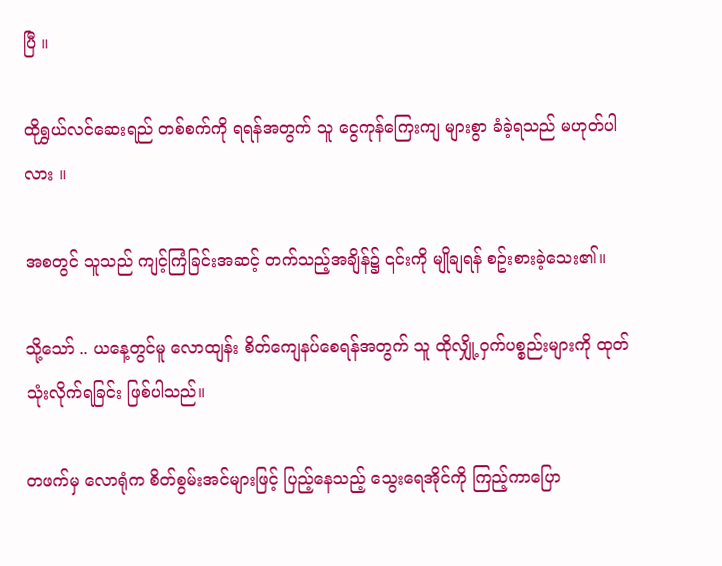ပြီ ။

ထိုရွှယ်လင်ဆေးရည် တစ်စက်ကို ရရန်အတွက် သူ ငွေကုန်ကြေးကျ များစွာ ခံခဲ့ရသည် မဟုတ်ပါလား ။

အစတွင် သူသည် ကျင့်ကြံခြင်းအဆင့် တက်သည့်အချိန်၌ ၎င်းကို မျိုချရန် စဥ်းစားခဲ့သေး၏။

သို့သော် .. ယနေ့တွင်မူ လောထျန်း စိတ်ကျေနပ်စေရန်အတွက် သူ ထိုလျှို့ဝှက်ပစ္စည်းများကို ထုတ်သုံးလိုက်ရခြင်း ဖြစ်ပါသည်။

တဖက်မှ လောရုံက စိတ်စွမ်းအင်များဖြင့် ပြည့်နေသည့် သွေးရေအိုင်ကို ကြည့်ကာပြော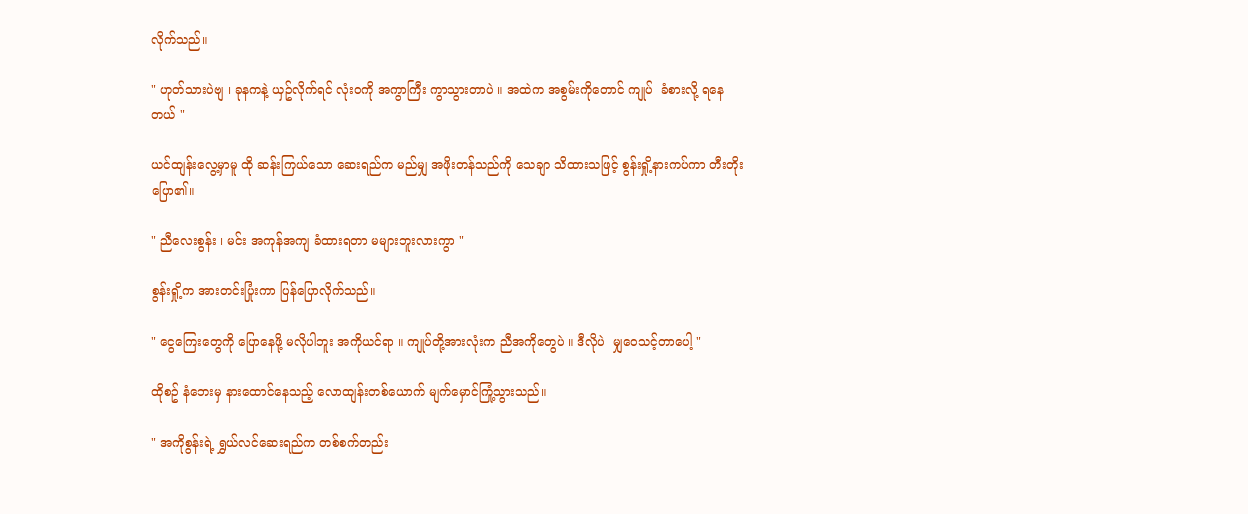လိုက်သည်။

" ဟုတ်သားပဲဗျ ၊ ခုနကနဲ့ ယှဥ်လိုက်ရင် လုံးဝကို အကွာကြီး ကွာသွားတာပဲ ။ အထဲက အစွမ်းကိုတောင် ကျုပ်  ခံစားလို့ ရနေတယ် "

ယင်ထျန်းလွေ့မှာမူ ထို ဆန်းကြယ်သော ဆေးရည်က မည်မျှ အဖိုးတန်သည်ကို သေချာ သိထားသဖြင့် စွန်းရှို့နားကပ်ကာ တီးတိုး ပြော၏။

" ညီလေးစွန်း ၊ မင်း အကုန်အကျ ခံထားရတာ မများဘူးလားကွာ "

စွန်းရှို့က အားတင်းပြုံးကာ ပြန်ပြောလိုက်သည်။

" ငွေကြေးတွေကို ပြောနေဖို့ မလိုပါဘူး အကိုယင်ရာ ။ ကျုပ်တို့အားလုံးက ညီအကိုတွေပဲ ။ ဒီလိုပဲ  မျှဝေသင့်တာပေါ့ "

ထိုစဥ် နံဘေးမှ နားထောင်နေသည့် လောထျန်းတစ်ယောက် မျက်မှောင်ကြုံ့သွားသည်။

" အကိုစွန်းရဲ့ ရွှယ်လင်ဆေးရည်က တစ်စက်တည်း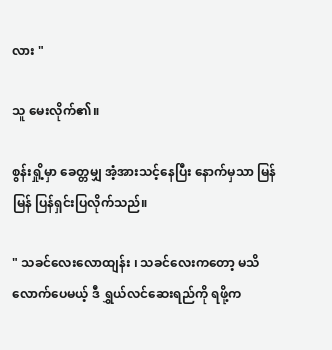လား "

သူ မေးလိုက်၏။

စွန်းရှို့မှာ ခေတ္တမျှ အံ့အားသင့်နေပြီး နောက်မှသာ မြန်မြန် ပြန်ရှင်းပြလိုက်သည်။

" သခင်လေးလောထျန်း ၊ သခင်လေးကတော့ မသိလောက်ပေမယ့် ဒီ ရွှယ်လင်ဆေးရည်ကို ရဖို့က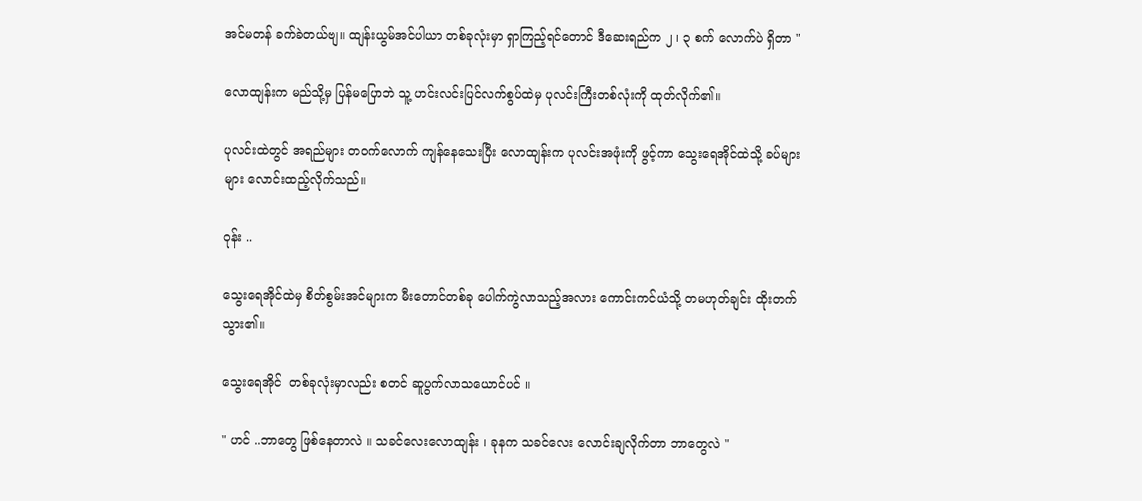အင်မတန် ခက်ခဲတယ်ဗျ။ ထျန်းယွမ်အင်ပါယာ တစ်ခုလုံးမှာ ရှာကြည့်ရင်တောင် ဒီဆေးရည်က ၂ ၊ ၃ စက် လောက်ပဲ ရှိတာ "

လောထျန်းက မည်သို့မှ ပြန်မပြောဘဲ သူ့ ဟင်းလင်းပြင်လက်စွပ်ထဲမှ ပုလင်းကြီးတစ်လုံးကို ထုတ်လိုက်၏။

ပုလင်းထဲတွင် အရည်များ တဝက်လောက် ကျန်နေသေးပြီး လောထျန်းက ပုလင်းအဖုံးကို ဖွင့်ကာ သွေးရေအိုင်ထဲသို့ ခပ်များများ လောင်းထည့်လိုက်သည်။

ဝုန်း ..

သွေးရေအိုင်ထဲမှ စိတ်စွမ်းအင်များက မီးတောင်တစ်ခု ပေါက်ကွဲလာသည့်အလား ကောင်းကင်ယံသို့ တမဟုတ်ချင်း ထိုးတက်သွား၏။

သွေးရေအိုင်  တစ်ခုလုံးမှာလည်း စတင် ဆူပွက်လာသယောင်ပင် ။

" ဟင် ..ဘာတွေ ဖြစ်နေတာလဲ ။ သခင်လေးလောထျန်း ၊ ခုနက သခင်လေး လောင်းချလိုက်တာ ဘာတွေလဲ "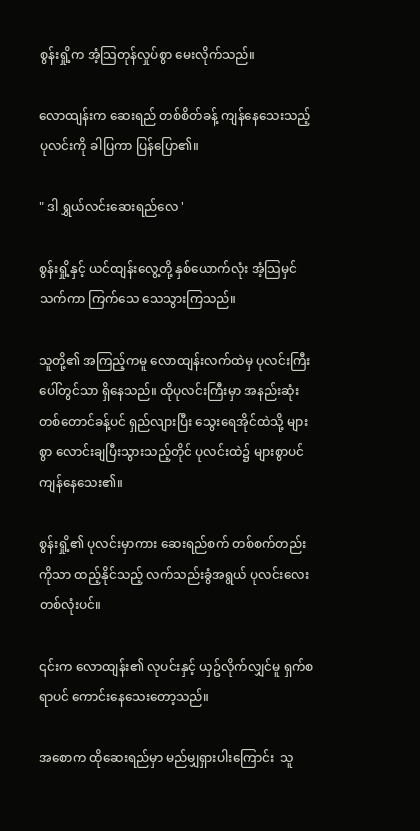စွန်းရှို့က အံ့သြတုန်လှုပ်စွာ မေးလိုက်သည်။

လောထျန်းက ဆေးရည် တစ်စိတ်ခန့် ကျန်နေသေးသည့် ပုလင်းကို ခါပြကာ ပြန်ပြော၏။

" ဒါ ရွှယ်လင်းဆေးရည်လေ '

စွန်းရှို့နှင့် ယင်ထျန်းလွေ့တို့ နှစ်ယောက်လုံး အံ့သြမှင်သက်ကာ ကြက်သေ သေသွားကြသည်။

သူတို့၏ အကြည့်ကမူ လောထျန်းလက်ထဲမှ ပုလင်းကြီးပေါ်တွင်သာ ရှိနေသည်။ ထိုပုလင်းကြီးမှာ အနည်းဆုံး တစ်တောင်ခန့်ပင် ရှည်လျားပြီး သွေးရေအိုင်ထဲသို့ များစွာ လောင်းချပြီးသွားသည့်တိုင် ပုလင်းထဲ၌ များစွာပင် ကျန်နေသေး၏။

စွန်းရှို့၏ ပုလင်းမှာကား ဆေးရည်စက် တစ်စက်တည်းကိုသာ ထည့်နိုင်သည့် လက်သည်းခွံအရွယ် ပုလင်းလေးတစ်လုံးပင်။

၎င်းက လောထျန်း၏ လုပင်းနှင့် ယှဥ်လိုက်လျှင်မူ ရှက်စရာပင် ကောင်းနေသေးတော့သည်။

အစောက ထိုဆေးရည်မှာ မည်မျှရှားပါးကြောင်း  သူ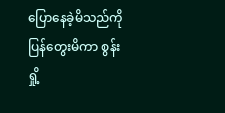ပြောနေခဲ့မိသည်ကို ပြန်တွေးမိကာ စွန်းရှို့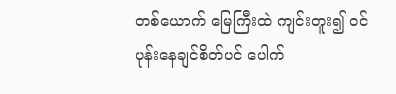တစ်ယောက် မြေကြီးထဲ ကျင်းတူး၍ ဝင်ပုန်းနေချင်စိတ်ပင် ပေါက်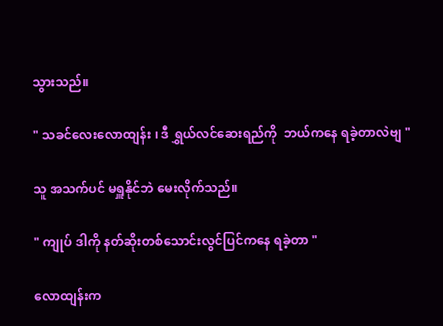သွားသည်။

" သခင်လေးလောထျန်း ၊ ဒီ ရွှယ်လင်ဆေးရည်ကို  ဘယ်ကနေ ရခဲ့တာလဲဗျ "

သူ အသက်ပင် မရှူနိုင်ဘဲ မေးလိုက်သည်။

" ကျုပ် ဒါကို နတ်ဆိုးတစ်သောင်းလွင်ပြင်ကနေ ရခဲ့တာ "

လောထျန်းက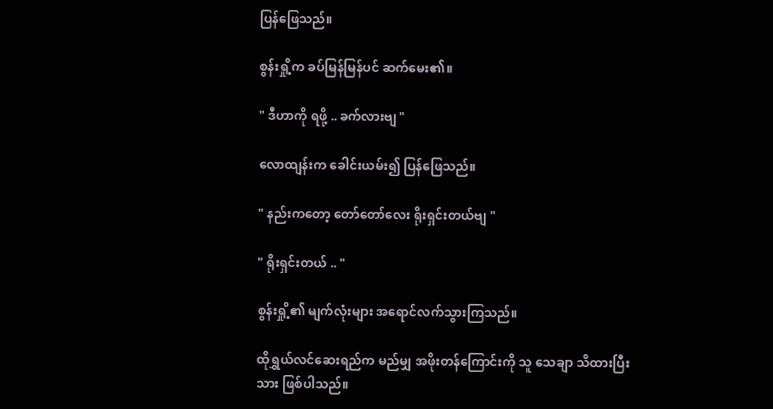ပြန်ဖြေသည်။

စွန်းရှို့က ခပ်မြန်မြန်ပင် ဆက်မေး၏။

" ဒီဟာကို ရဖို့ .. ခက်လားဗျ "

လောထျန်းက ခေါင်းယမ်း၍ ပြန်ဖြေသည်။

" နည်းကတော့ တော်တော်လေး ရိုးရှင်းတယ်ဗျ "

" ရိုးရှင်းတယ် .. "

စွန်းရှို့၏ မျက်လုံးများ အရောင်လက်သွားကြသည်။

ထိုရွှယ်လင်ဆေးရည်က မည်မျှ အဖိုးတန်ကြောင်းကို သူ သေချာ သိထားပြီးသား ဖြစ်ပါသည်။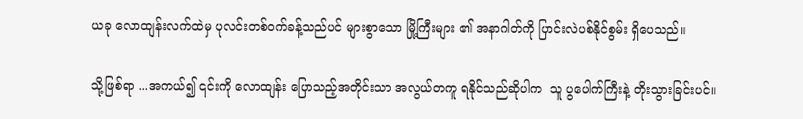ယခု လောထျန်းလက်ထဲမှ ပုလင်းတစ်ဝက်ခန့်သည်ပင် များစွာသော မြို့ကြီးများ ၏ အနာဂါတ်ကို ပြာင်းလဲပစ်နိုင်စွမ်း ရှိပေသည်။

သို့ဖြစ်ရာ ...အကယ်၍ ၎င်းကို လောထျန်း ပြောသည့်အတိုင်းသာ အလွယ်တကူ ရနိုင်သည်ဆိုပါက  သူ ပွပေါက်ကြီးနဲ့ တိုးသွားခြင်းပင်။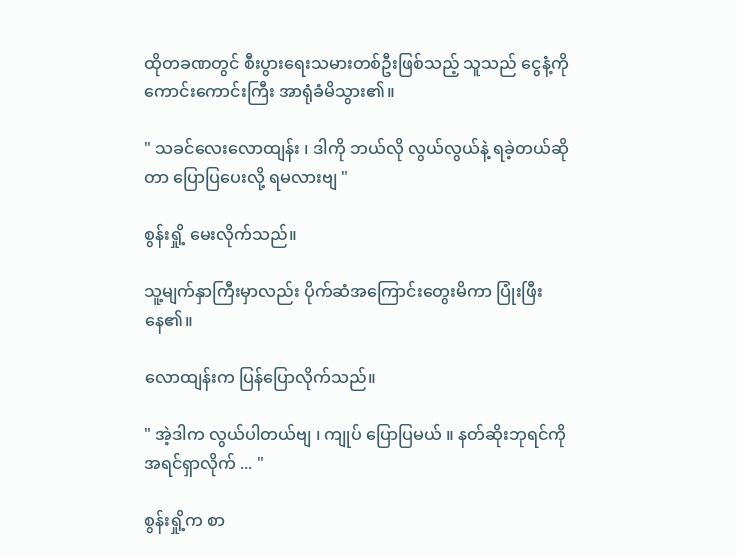ထိုတခဏတွင် စီးပွားရေးသမားတစ်ဦးဖြစ်သည့် သူသည် ငွေနံ့ကို ကောင်းကောင်းကြီး အာရုံခံမိသွား၏။

" သခင်လေးလောထျန်း ၊ ဒါကို ဘယ်လို လွယ်လွယ်နဲ့ ရခဲ့တယ်ဆိုတာ ပြောပြပေးလို့ ရမလားဗျ "

စွန်းရှို့ မေးလိုက်သည်။

သူ့မျက်နှာကြီးမှာလည်း ပိုက်ဆံအကြောင်းတွေးမိကာ ပြုံးဖြီးနေ၏။

လောထျန်းက ပြန်ပြောလိုက်သည်။

" အဲ့ဒါက လွယ်ပါတယ်ဗျ ၊ ကျုပ် ပြောပြမယ် ။ နတ်ဆိုးဘုရင်ကို အရင်ရှာလိုက် ... "

စွန်းရှို့က စာ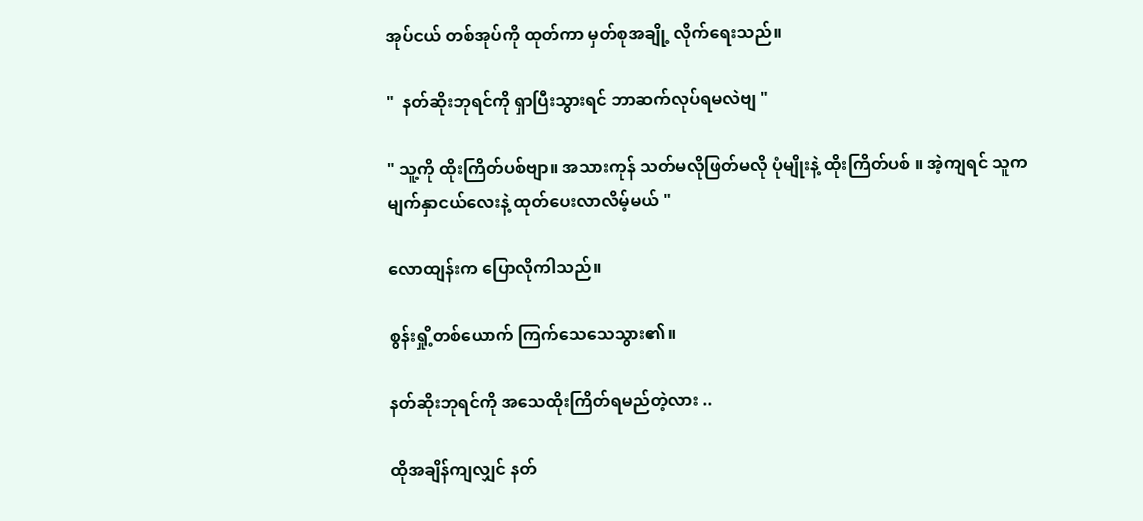အုပ်ငယ် တစ်အုပ်ကို ထုတ်ကာ မှတ်စုအချို့ လိုက်ရေးသည်။

"  နတ်ဆိုးဘုရင်ကို ရှာပြီးသွားရင် ဘာဆက်လုပ်ရမလဲဗျ "

" သူ့ကို ထိုးကြိတ်ပစ်ဗျာ။ အသားကုန် သတ်မလိုဖြတ်မလို ပုံမျိုးနဲ့ ထိုးကြိတ်ပစ် ။ အဲ့ကျရင် သူက မျက်နှာငယ်လေးနဲ့ ထုတ်ပေးလာလိမ့်မယ် "

လောထျန်းက ပြောလိုကါသည်။

စွန်းရှို့တစ်ယောက် ကြက်သေသေသွား၏။

နတ်ဆိုးဘုရင်ကို အသေထိုးကြိတ်ရမည်တဲ့လား ..

ထိုအချိန်ကျလျှင် နတ်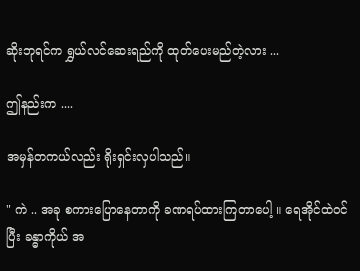ဆိုးဘုရင်က ရွှယ်လင်ဆေးရည်ကို ထုတ်ပေးမည်တဲ့လား ...

ဤနည်းက ....

အမှန်တကယ်လည်း ရိုးရှင်းလှပါသည်။

" ကဲ .. အခု စကားပြောနေတာကို ခဏရပ်ထားကြတာပေါ့ ။ ရေအိုင်ထဲဝင်ပြီး ခန္ဓာကိုယ် အ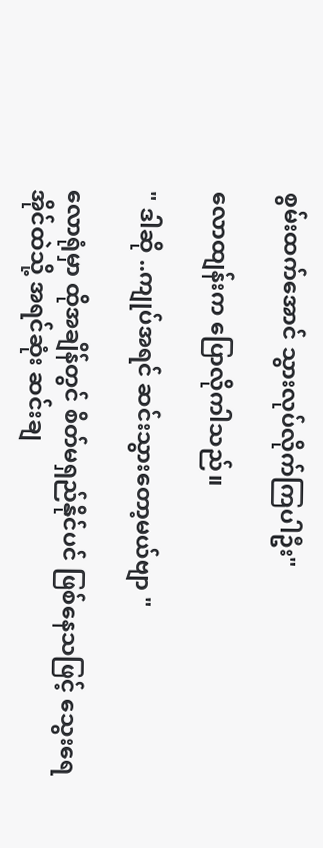စွမ်းထက်အောင် သွားလုပ်လိုက်ကြပါဦး"

လောထျန်းက ပြောလိုကါသည်။

" ဒါဆို ..ကျုပ်အရင် ဆင်းသွားတော့မယ်ဗျာ "

လောရုံမှာ ထိုအချိန်တွင် စိတ်မရှည်နိုင်ပင် ဖြစ်နေသဖြင့် သွေးရေအိုင်ထဲသို့ အရင်ဆုံး ဆင်းချ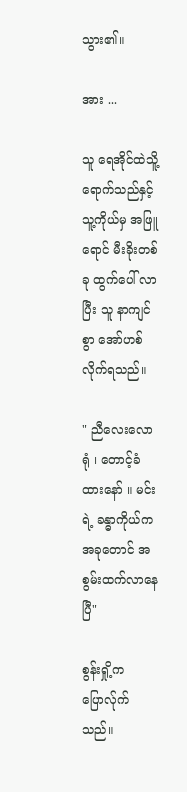သွား၏။

အား ...

သူ ရေအိုင်ထဲသိူ့ ရောက်သည်နှင့် သူ့ကိုယ်မှ အဖြူရောင် မီးခိုးတစ်ခု ထွက်ပေါ် လာပြီး သူ နာကျင်စွာ အော်ဟစ်လိုက်ရသည်။

" ညီလေးလောရုံ ၊ တောင့်ခံထားနော် ။ မင်းရဲ့ ခန္ဓာကိုယ်က အခုတောင် အစွမ်းထက်လာနေပြီ"

စွန်းရှို့က ပြောလ်ုက်သည်။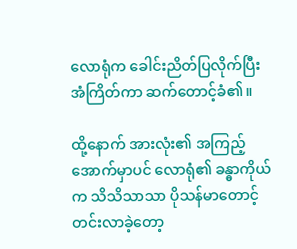လောရုံက ခေါင်းညိတ်ပြလိုက်ပြီး အံကြိတ်ကာ ဆက်တောင့်ခံ၏။

ထို့နောက် အားလုံး၏ အကြည့်အောက်မှာပင် လောရုံ၏ ခန္ဓာကိုယ်က သိသိသာသာ ပိုသန်မာတောင့်တင်းလာခဲ့တော့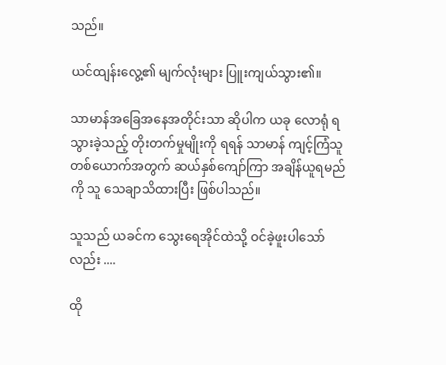သည်။

ယင်ထျန်းလွေ့၏ မျက်လုံးများ ပြူးကျယ်သွား၏။

သာမာန်အခြေအနေအတိုင်းသာ ဆိုပါက ယခု လောရုံ ရသွားခဲ့သည့် တိုးတက်မှုမျိုးကို ရရန် သာမာန် ကျင့်ကြံသူတစ်ယောက်အတွက် ဆယ်နှစ်ကျော်ကြာ အချိန်ယူရမည်ကို သူ သေချာသိထားပြီး ဖြစ်ပါသည်။

သူသည် ယခင်က သွေးရေအိုင်ထဲသို့ ဝင်ခဲ့ဖူးပါသော်လည်း ....

ထို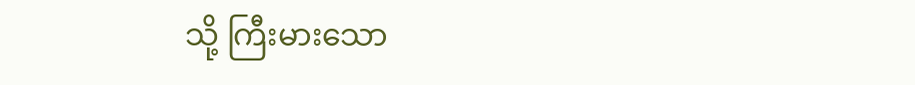သို့ ကြီးမားသော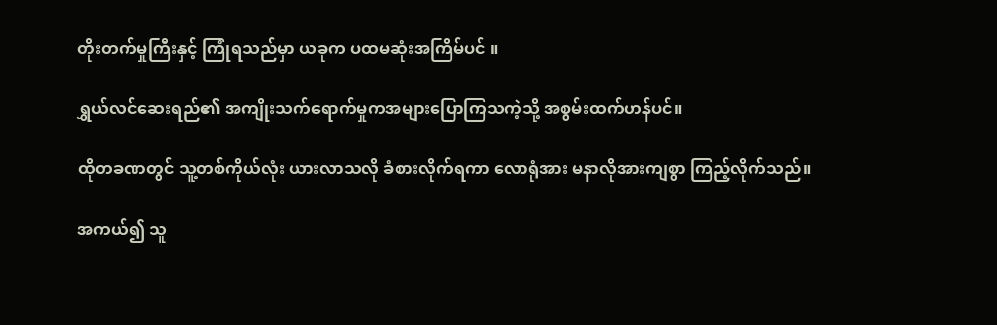တိုးတက်မှုကြီးနှင့် ကြုံရသည်မှာ ယခုက ပထမဆုံးအကြိမ်ပင် ။

ရွှယ်လင်ဆေးရည်၏ အကျိုးသက်ရောက်မှုကအများပြောကြသကဲ့သို့ အစွမ်းထက်ဟန်ပင်။

ထိုတခဏတွင် သူ့တစ်ကိုယ်လုံး ယားလာသလို ခံစားလိုက်ရကာ လောရုံအား မနာလိုအားကျစွာ ကြည့်လိုက်သည်။

အကယ်၍ သူ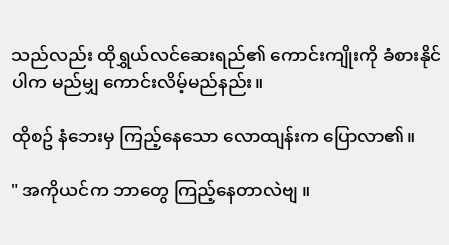သည်လည်း ထိုရွှယ်လင်ဆေးရည်၏ ကောင်းကျိုးကို ခံစားနိုင်ပါက မည်မျှ ကောင်းလိမ့်မည်နည်း။

ထိုစဥ် နံဘေးမှ ကြည့်နေသော လောထျန်းက ပြောလာ၏။

" အကိုယင်က ဘာတွေ ကြည့်နေတာလဲဗျ ။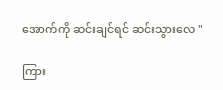အောက်ကို ဆင်းချင်ရင် ဆင်းသွားလေ "

ကြား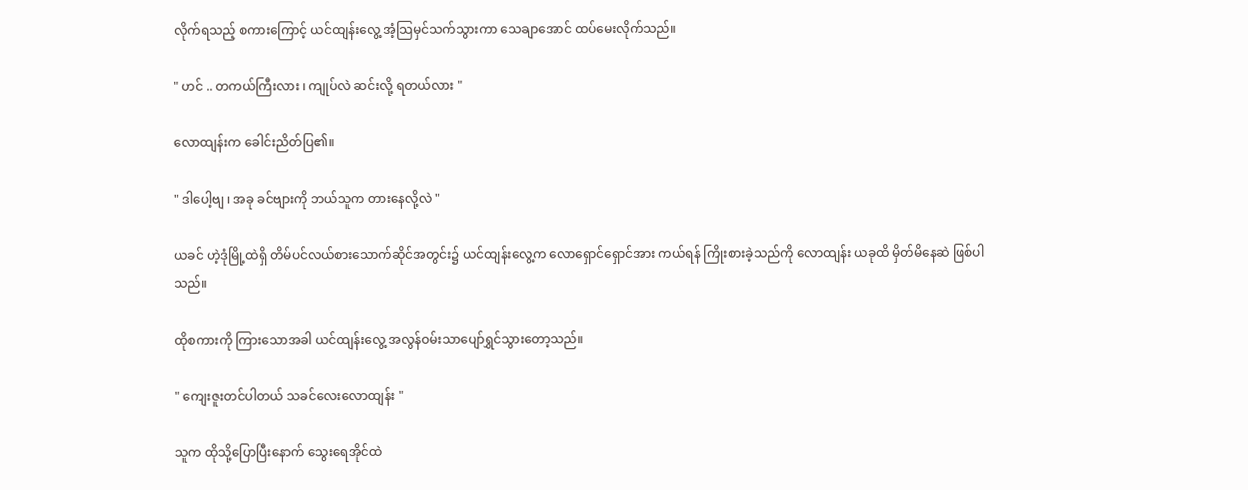လိုက်ရသည့် စကားကြောင့် ယင်ထျန်းလွေ့ အံ့သြမှင်သက်သွားကာ သေချာအောင် ထပ်မေးလိုက်သည်။

" ဟင် .. တကယ်ကြီးလား ၊ ကျုပ်လဲ ဆင်းလို့ ရတယ်လား "

လောထျန်းက ခေါင်းညိတ်ပြ၏။

" ဒါပေါ့ဗျ ၊ အခု ခင်ဗျားကို ဘယ်သူက တားနေလို့လဲ "

ယခင် ဟဲ့ဒုံမြို့ထဲရှိ တိမ်ပင်လယ်စားသောက်ဆိုင်အတွင်း၌ ယင်ထျန်းလွေ့က လောရှောင်ရှောင်အား ကယ်ရန် ကြိုးစားခဲ့သည်ကို လောထျန်း ယခုထိ မှိတ်မိနေဆဲ ဖြစ်ပါသည်။

ထိုစကားကို ကြားသောအခါ ယင်ထျန်းလွေ့ အလွန်ဝမ်းသာပျော်ရွှင်သွားတော့သည်။

" ကျေးဇူးတင်ပါတယ် သခင်လေးလောထျန်း "

သူက ထိုသို့ပြောပြီးနောက် သွေးရေအိုင်ထဲ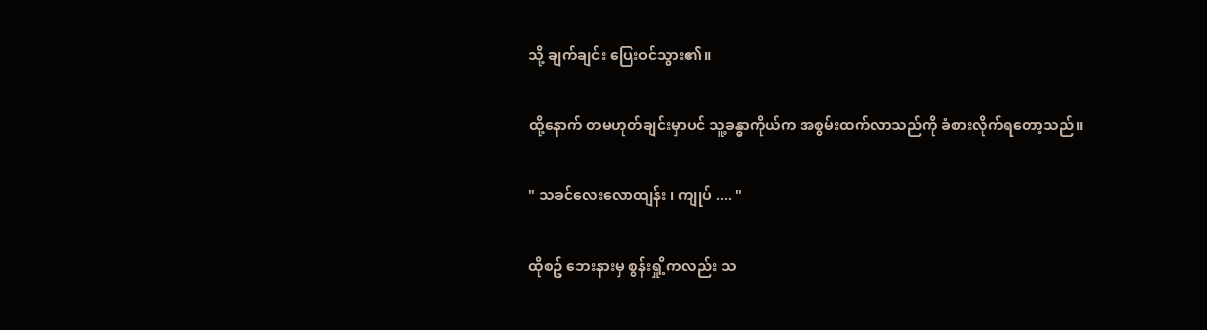သို့ ချက်ချင်း ပြေးဝင်သွား၏။

ထို့နောက် တမဟုတ်ချင်းမှာပင် သူ့ခန္ဓာကိုယ်က အစွမ်းထက်လာသည်ကို ခံစားလိုက်ရတော့သည်။

" သခင်လေးလောထျန်း ၊ ကျုပ် .... "

ထိုစဥ် ဘေးနားမှ စွန်းရှို့ကလည်း သ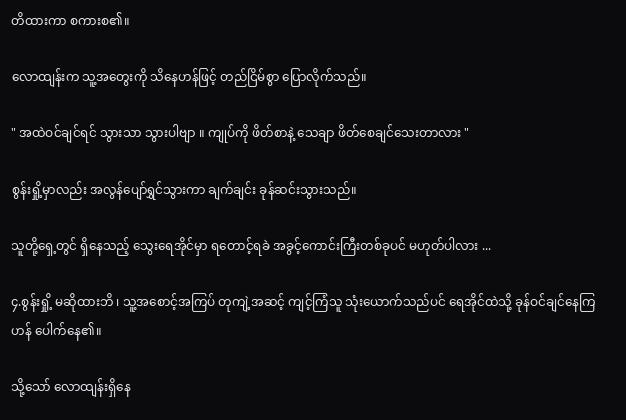တိထားကာ စကားစ၏။

လောထျန်းက သူ့အတွေးကို သိနေဟန်ဖြင့် တည်ငြိမ်စွာ ပြောလိုက်သည်။

" အထဲဝင်ချင်ရင် သွားသာ သွားပါဗျာ ။ ကျုပ်ကို ဖိတ်စာနဲ့ သေချာ ဖိတ်စေချင်သေးတာလား "

စွန်းရှို့မှာလည်း အလွန်ပျော်ရွှင်သွားကာ ချက်ချင်း ခုန်ဆင်းသွားသည်။

သူတို့ရှေ့တွင် ရှိနေသည့် သွေးရေအိုင်မှာ ရတောင့်ရခဲ အခွင့်ကောင်းကြီးတစ်ခုပင် မဟုတ်ပါလား ...

၄.စွန်းရှို့ မဆိုထားဘိ ၊ သူ့အစောင့်အကြပ် တုကျဲ့အဆင့် ကျင့်ကြံသူ သုံးယောက်သည်ပင် ရေအိုင်ထဲသို့ ခုန်ဝင်ချင်နေကြဟန် ပေါက်နေ၏။

သို့သော် လောထျန်းရှိနေ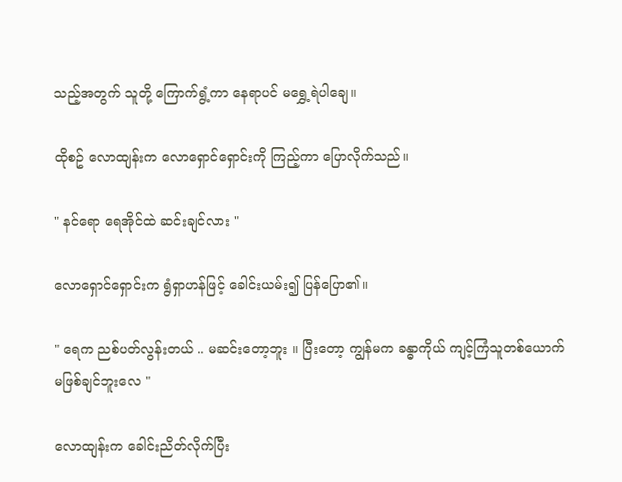သည့်အတွက် သူတို့ ကြောက်ရွံ့ကာ နေရာပင် မရွှေ့ရဲပါချေ။

ထိုစဥ် လောထျန်းက လောရှောင်ရှောင်းကို ကြည့်ကာ ပြောလိုက်သည်။

" နင်ရော ရေအိုင်ထဲ ဆင်းချင်လား "

လောရှောင်ရှောင်းက ရွံရှာဟန်ဖြင့် ခေါင်းယမ်း၍ ပြန်ပြော၏။

" ရေက ညစ်ပတ်လွန်းတယ် .. မဆင်းတော့ဘူး ။ ပြီးတော့ ကျွန်မက ခန္ဓာကိုယ် ကျင့်ကြံသူတစ်ယောက် မဖြစ်ချင်ဘူးလေ "

လောထျန်းက ခေါင်းညိတ်လိုက်ပြီး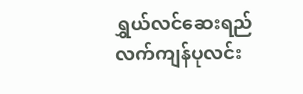ရွှယ်လင်ဆေးရည် လက်ကျန်ပုလင်း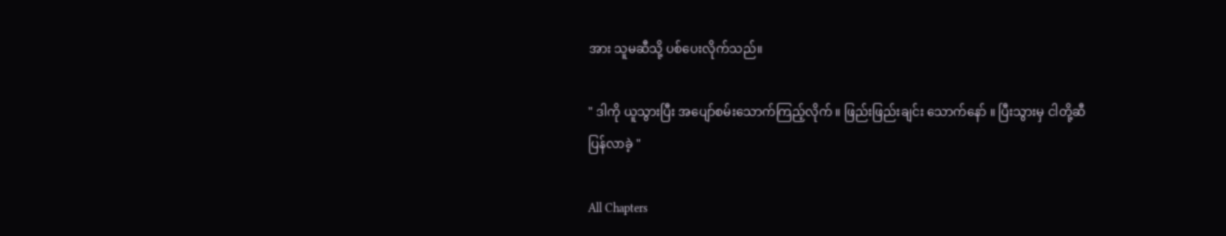အား သူမဆီသို့ ပစ်ပေးလိုက်သည်။

" ဒါကို ယူသွားပြီး အပျော်စမ်းသောက်ကြည့်လိုက် ။ ဖြည်းဖြည်းချင်း သောက်နော် ။ ပြီးသွားမှ ငါတို့ဆီ ပြန်လာခဲ့ "

All Chapters